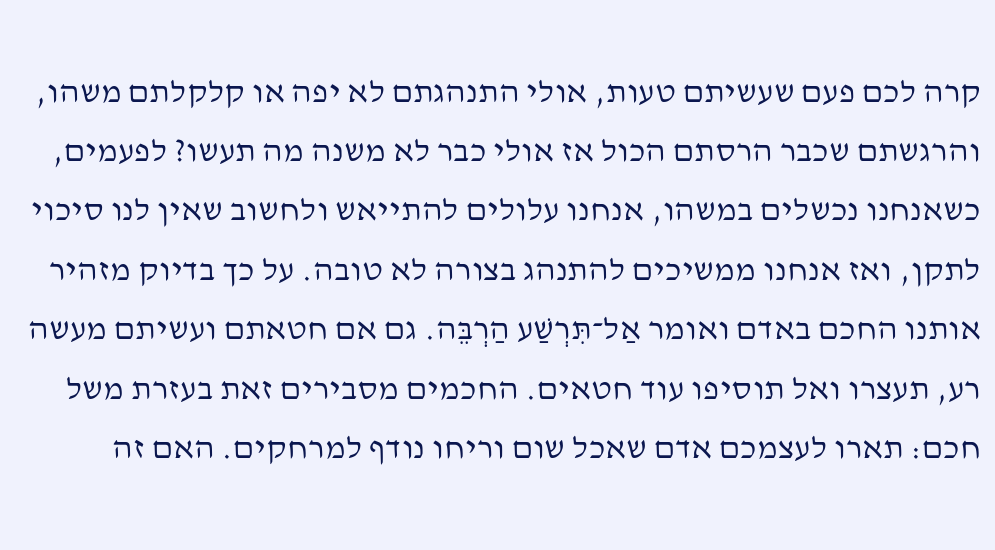קרה לכם פעם שעשיתם טעות, אולי התנהגתם לא יפה או קלקלתם משהו, והרגשתם שכבר הרסתם הכול אז אולי כבר לא משנה מה תעשו? לפעמים, כשאנחנו נכשלים במשהו, אנחנו עלולים להתייאש ולחשוב שאין לנו סיכוי לתקן, ואז אנחנו ממשיכים להתנהג בצורה לא טובה. על כך בדיוק מזהיר אותנו החכם באדם ואומר אַל־תִּרְשַׁע הַרְבֵּה. גם אם חטאתם ועשיתם מעשה רע, תעצרו ואל תוסיפו עוד חטאים. החכמים מסבירים זאת בעזרת משל חכם: תארו לעצמכם אדם שאכל שום וריחו נודף למרחקים. האם זה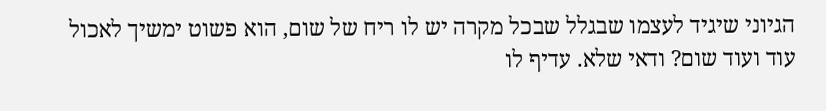הגיוני שיגיד לעצמו שבגלל שבכל מקרה יש לו ריח של שום, הוא פשוט ימשיך לאכול עוד ועוד שום? ודאי שלא. עדיף לו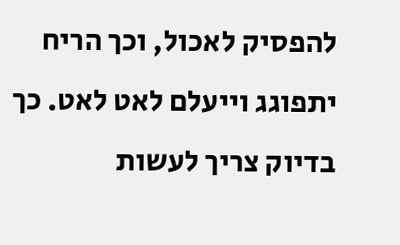להפסיק לאכול, וכך הריח יתפוגג וייעלם לאט לאט. כך בדיוק צריך לעשות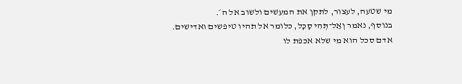מי שטעה, לעצור, לתקן את המעשים ולשוב אל ה׳.
בנוסף, נאמר וְאַל־תְּהִי סָכָל, כלומר אל תהיו טיפשים ואדישים. אדם סכל הוא מי שלא אכפת לו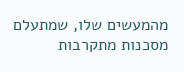מהמעשים שלו, שמתעלם מסכנות מתקרבות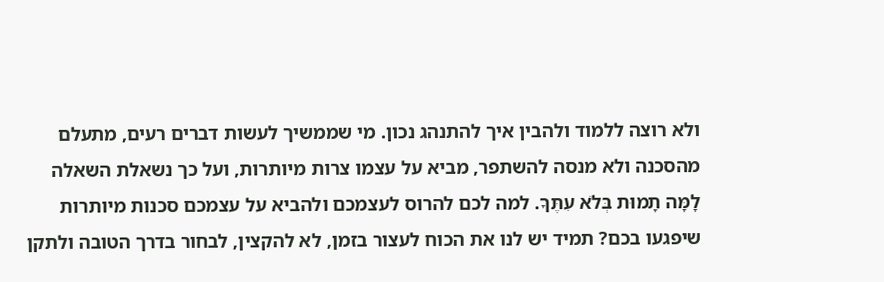ולא רוצה ללמוד ולהבין איך להתנהג נכון. מי שממשיך לעשות דברים רעים, מתעלם מהסכנה ולא מנסה להשתפר, מביא על עצמו צרות מיותרות, ועל כך נשאלת השאלה לָמָּה תָמוּת בְּלֹא עִתֶּךָ. למה לכם להרוס לעצמכם ולהביא על עצמכם סכנות מיותרות שיפגעו בכם? תמיד יש לנו את הכוח לעצור בזמן, לא להקצין, לבחור בדרך הטובה ולתקן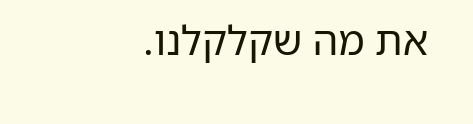את מה שקלקלנו.